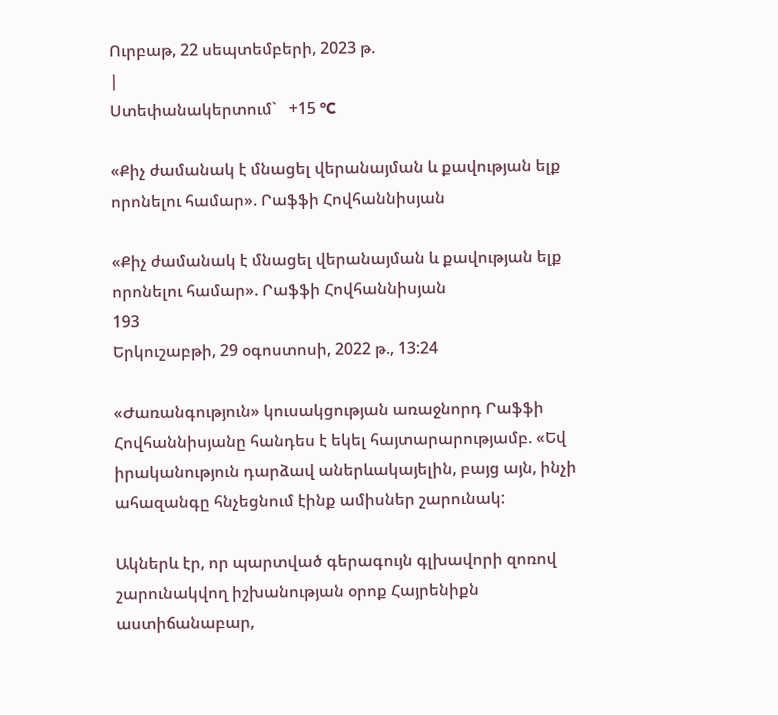Ուրբաթ, 22 սեպտեմբերի, 2023 թ.
|
Ստեփանակերտում`   +15 °C

«Քիչ ժամանակ է մնացել վերանայման և քավության ելք որոնելու համար». Րաֆֆի Հովհաննիսյան

«Քիչ ժամանակ է մնացել վերանայման և քավության ելք որոնելու համար». Րաֆֆի Հովհաննիսյան
193
Երկուշաբթի, 29 օգոստոսի, 2022 թ., 13:24

«Ժառանգություն» կուսակցության առաջնորդ Րաֆֆի Հովհաննիսյանը հանդես է եկել հայտարարությամբ. «Եվ իրականություն դարձավ աներևակայելին, բայց այն, ինչի ահազանգը հնչեցնում էինք ամիսներ շարունակ:

Ակներև էր, որ պարտված գերագույն գլխավորի զոռով շարունակվող իշխանության օրոք Հայրենիքն աստիճանաբար,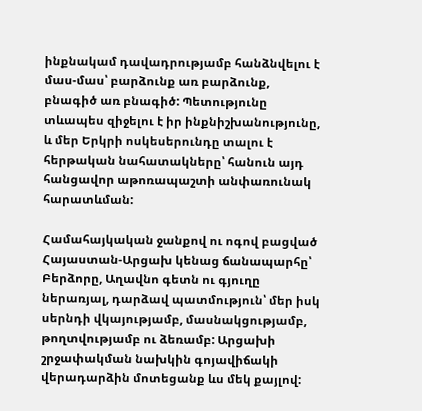ինքնակամ դավադրությամբ հանձնվելու է մաս-մաս՝ բարձունք առ բարձունք, բնագիծ առ բնագիծ: Պետությունը տևապես զիջելու է իր ինքնիշխանությունը, և մեր Երկրի ոսկեսերունդը տալու է հերթական նահատակները՝ հանուն այդ հանցավոր աթոռապաշտի անփառունակ հարատևման:

Համահայկական ջանքով ու ոգով բացված Հայաստան-Արցախ կենաց ճանապարհը՝ Բերձորը, Աղավնո գետն ու գյուղը ներառյալ, դարձավ պատմություն՝ մեր իսկ սերնդի վկայությամբ, մասնակցությամբ, թողտվությամբ ու ձեռամբ: Արցախի շրջափակման նախկին գոյավիճակի վերադարձին մոտեցանք ևս մեկ քայլով: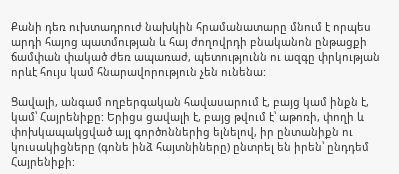Քանի դեռ ուխտադրուժ նախկին հրամանատարը մնում է որպես արդի հայոց պատմության և հայ ժողովրդի բնականոն ընթացքի ճամփան փակած ժեռ ապառաժ, պետությունն ու ազգը փրկության որևէ հույս կամ հնարավորություն չեն ունենա:

Ցավալի, անգամ ողբերգական հավասարում է, բայց կամ ինքն է, կամ՝ Հայրենիքը: Երիցս ցավալի է, բայց թվում է՝ աթոռի, փողի և փոխկապակցված այլ գործոններից ելնելով, իր ընտանիքն ու կուսակիցները (գոնե ինձ հայտնիները) ընտրել են իրեն՝ ընդդեմ Հայրենիքի: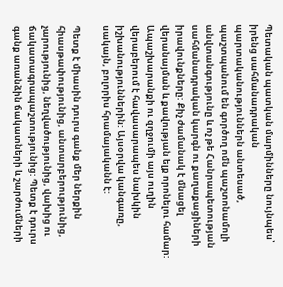Պետական պատկան մարմինները նույնպես՝ իրենց սահմանադրական պարտականություններն անտեսած, պաշտպանում են գործող ոմն պաշտոնամոլի անվտանգությունը և ոչ թե Հանրապետության սահմանադրական կարգն ու քաղաքացիների իրավունքները: Քիչ ժամանակ է մնացել վերանայման և քավության ելք որոնելու համար: Ապաշխարանքի ու զղջումի այս ուղին վերաբերում է հավասարապես նախկին իշխանություններին: Այսօրվա կանգառը, սակայն, բոլորիս հրամայականն է:

Պետք է միասին դուրս գանք մեր ներքին հիասթափությունից, անտարբերությունից, չարությունից, նեղվածությունից, վախից ու ճակատագրապաշտությունից: Պետք է դուրս գանք առանձին ճակատների և շարժումների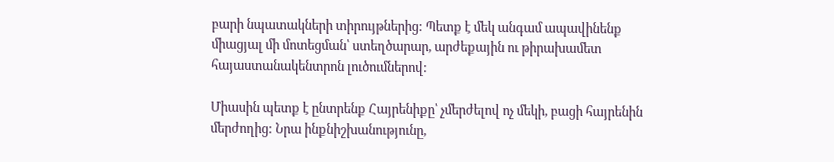բարի նպատակների տիրույթներից: Պետք է մեկ անգամ ապավինենք միացյալ մի մոտեցման՝ ստեղծարար, արժեքային ու թիրախամետ հայաստանակենտրոն լուծումներով:

Միասին պետք է ընտրենք Հայրենիքը՝ չմերժելով ոչ մեկի, բացի հայրենին մերժողից: Նրա ինքնիշխանությունը,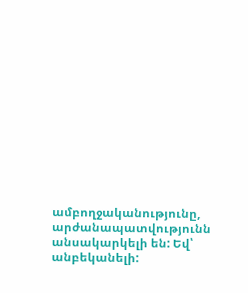ամբողջականությունը, արժանապատվությունն անսակարկելի են: Եվ՝ անբեկանելի: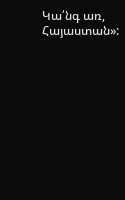Կա՛նգ առ, Հայաստան»: